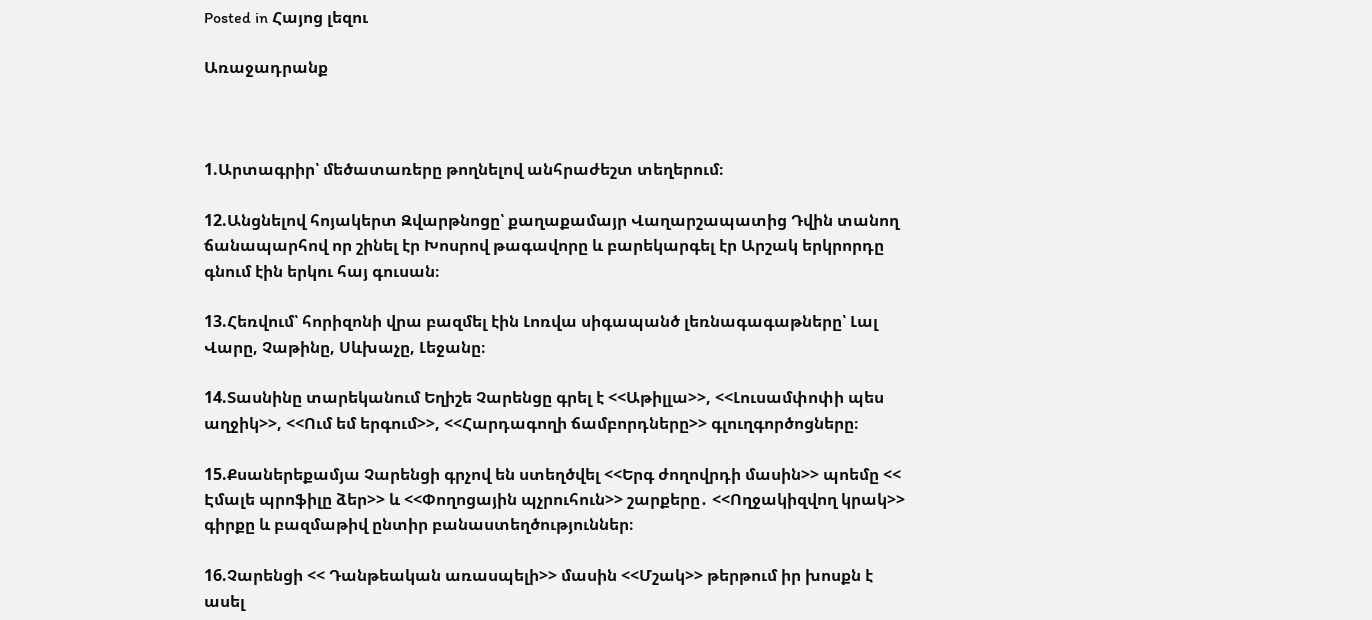Posted in Հայոց լեզու

Առաջադրանք



1.Արտագրիր՝ մեծատառերը թողնելով անհրաժեշտ տեղերում։

12.Անցնելով հոյակերտ Զվարթնոցը՝ քաղաքամայր Վաղարշապատից Դվին տանող ճանապարհով որ շինել էր Խոսրով թագավորը և բարեկարգել էր Արշակ երկրորդը գնում էին երկու հայ գուսան։

13.Հեռվում՝ հորիզոնի վրա բազմել էին Լոռվա սիգապանծ լեռնագագաթները՝ Լալ Վարը, Չաթինը, Սևխաչը, Լեջանը։

14.Տասնինը տարեկանում Եղիշե Չարենցը գրել է <<Աթիլլա>>, <<Լուսամփոփի պես աղջիկ>>, <<Ում եմ երգում>>, <<Հարդագողի ճամբորդները>> գլուղգործոցները։

15.Քսաներեքամյա Չարենցի գրչով են ստեղծվել <<Երգ ժողովրդի մասին>> պոեմը << Էմալե պրոֆիլը ձեր>> և <<Փողոցային պչրուհուն>> շարքերը․ <<Ողջակիզվող կրակ>> գիրքը և բազմաթիվ ընտիր բանաստեղծություններ։

16.Չարենցի << Դանթեական առասպելի>> մասին <<Մշակ>> թերթում իր խոսքն է ասել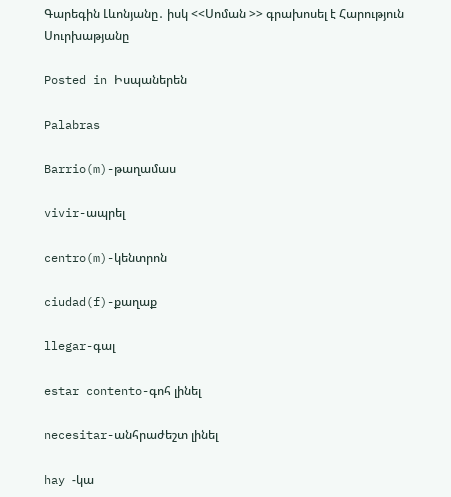Գարեգին Լևոնյանը․ իսկ <<Սոման >> գրախոսել է Հարություն Սուրխաթյանը

Posted in Իսպաներեն

Palabras

Barrio(m)-թաղամաս

vivir-ապրել

centro(m)-կենտրոն

ciudad(f)-քաղաք

llegar-գալ

estar contento-գոհ լինել

necesitar-անհրաժեշտ լինել

hay -կա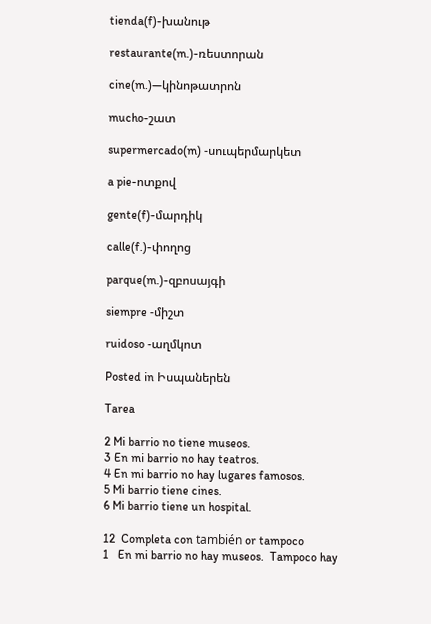tienda(f)-խանութ

restaurante(m.)-ռեստորան

cine(m.)—կինոթատրոն

mucho-շատ

supermercado(m) -սուպերմարկետ

a pie-ոտքով

gente(f)-մարդիկ

calle(f.)-փողոց

parque(m.)-զբոսայգի

siempre -միշտ

ruidoso -աղմկոտ

Posted in Իսպաներեն

Tarea

2 Mi barrio no tiene museos.
3 En mi barrio no hay teatros.
4 En mi barrio no hay lugares famosos.
5 Mi barrio tiene cines.
6 Mi barrio tiene un hospital.

12  Completa con también or tampoco
1   En mi barrio no hay museos.  Tampoco hay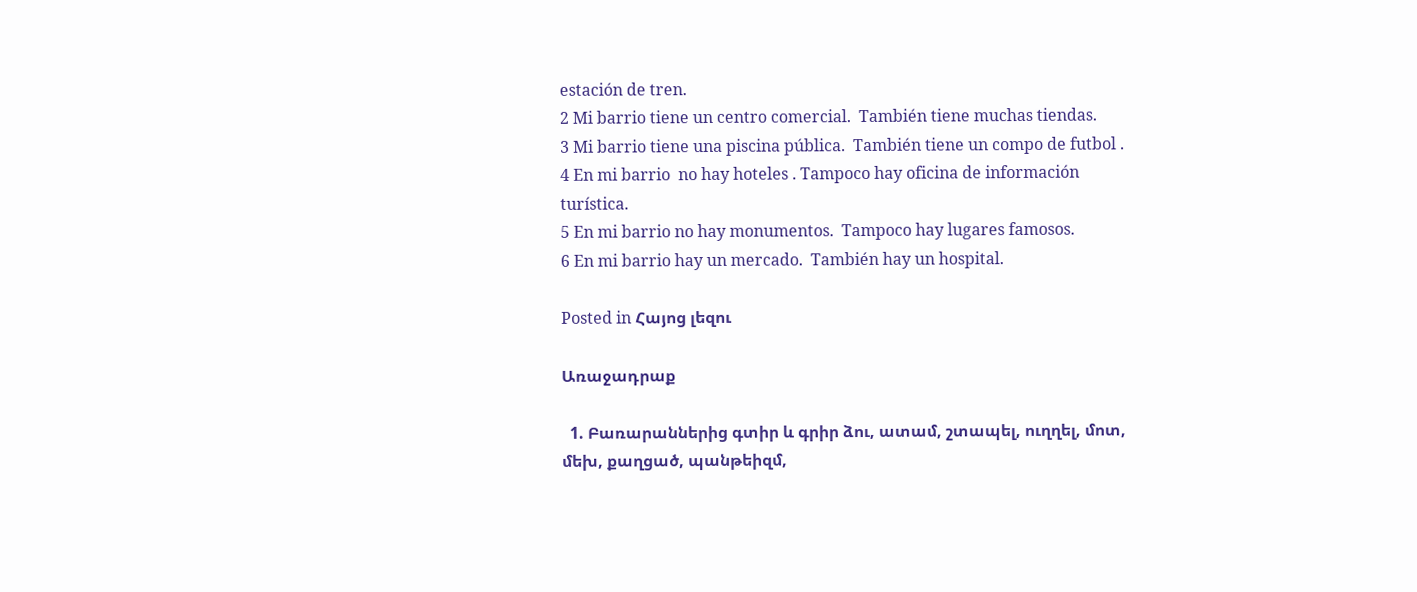estación de tren.
2 Mi barrio tiene un centro comercial.  También tiene muchas tiendas.
3 Mi barrio tiene una piscina pública.  También tiene un compo de futbol .
4 En mi barrio  no hay hoteles . Tampoco hay oficina de información turística.
5 En mi barrio no hay monumentos.  Tampoco hay lugares famosos.
6 En mi barrio hay un mercado.  También hay un hospital.

Posted in Հայոց լեզու

Առաջադրաք

  1. Բառարաններից գտիր և գրիր ձու, ատամ, շտապել, ուղղել, մոտ, մեխ, քաղցած, պանթեիզմ,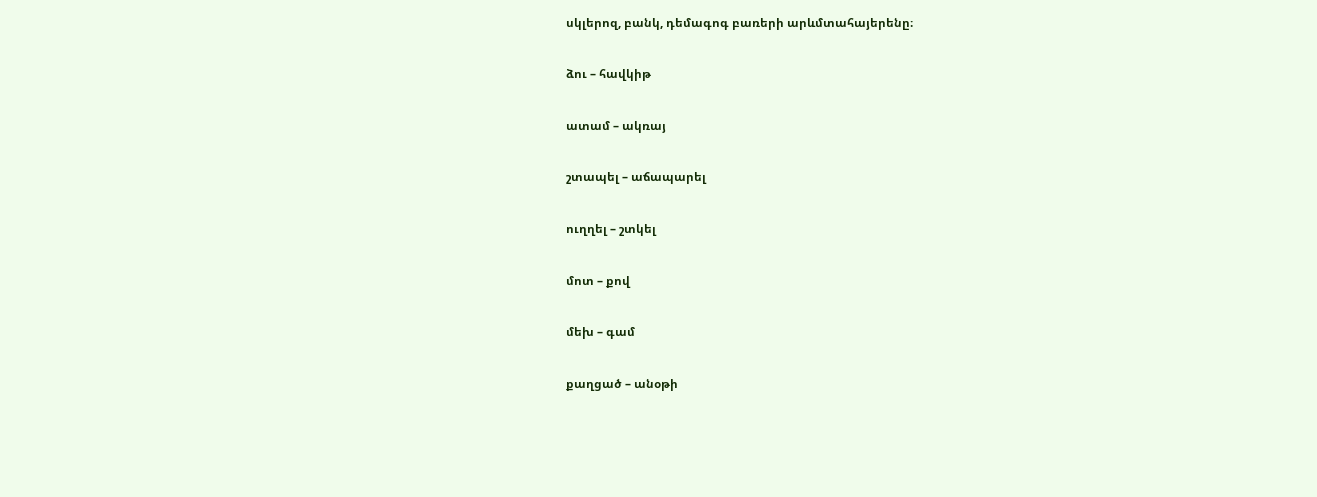սկլերոզ, բանկ, դեմագոգ բառերի արևմտահայերենը։

ձու – հավկիթ

ատամ – ակռայ

շտապել – աճապարել

ուղղել – շտկել

մոտ – քով

մեխ – գամ

քաղցած – անօթի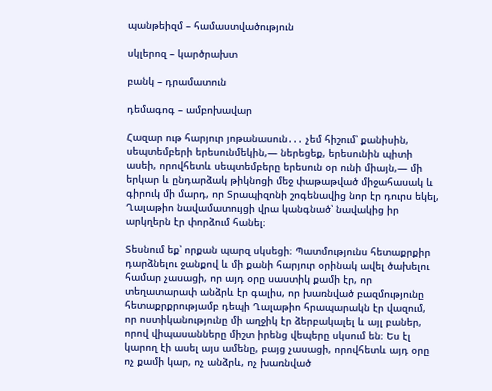պանթեիզմ – համաստվածություն

սկլերոզ – կարծրախտ

բանկ – դրամատուն

դեմագոգ – ամբոխավար

Հազար ութ հարյուր յոթանասուն․․․ չեմ հիշում՝ քանիսին, սեպտեմբերի երեսունմեկին,― ներեցեք, երեսունին պիտի ասեի, որովհետև սեպտեմբերը երեսուն օր ունի միայն,― մի երկար և ընդարձակ թիկնոցի մեջ փաթաթված միջահասակ և գիրուկ մի մարդ, որ Տրապիզոնի շոգենավից նոր էր դուրս եկել, Ղալաթիո նավամատույցի վրա կանգնած՝ նավակից իր արկղերն էր փորձում հանել։

Տեսնում եք՝ որքան պարզ սկսեցի։ Պատմությունս հետաքրքիր դարձնելու ջանքով և մի քանի հարյուր օրինակ ավել ծախելու համար չասացի, որ այդ օրը սաստիկ քամի էր, որ տեղատարափ անձրև էր գալիս, որ խառնված բազմությունը հետաքրքրությամբ դեպի Ղալաթիո հրապարակն էր վազում, որ ոստիկանությունը մի աղջիկ էր ձերբակալել և այլ բաներ, որով վիպասանները միշտ իրենց վեպերը սկսում են։ Ես էլ կարող էի ասել այս ամենը, բայց չասացի, որովհետև այդ օրը ոչ քամի կար, ոչ անձրև, ոչ խառնված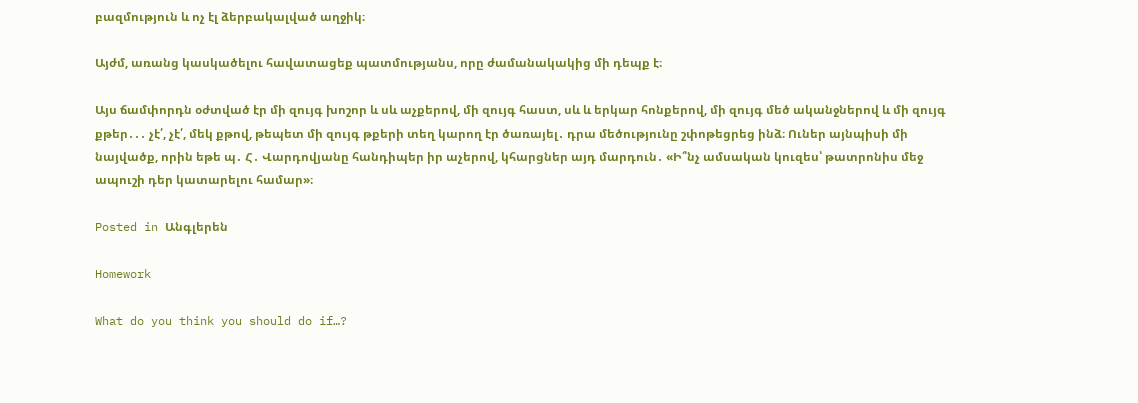բազմություն և ոչ էլ ձերբակալված աղջիկ։

Այժմ, առանց կասկածելու հավատացեք պատմությանս, որը ժամանակակից մի դեպք է։

Այս ճամփորդն օժտված էր մի զույգ խոշոր և սև աչքերով, մի զույգ հաստ, սև և երկար հոնքերով, մի զույգ մեծ ականջներով և մի զույգ քթեր․․․ չէ՛, չէ՛, մեկ քթով, թեպետ մի զույգ թքերի տեղ կարող էր ծառայել․ դրա մեծությունը շփոթեցրեց ինձ։ Ուներ այնպիսի մի նայվածք, որին եթե պ․ Հ․ Վարդովյանը հանդիպեր իր աչերով, կհարցներ այդ մարդուն․ «Ի՞նչ ամսական կուզես՝ թատրոնիս մեջ ապուշի դեր կատարելու համար»։

Posted in Անգլերեն

Homework

What do you think you should do if…?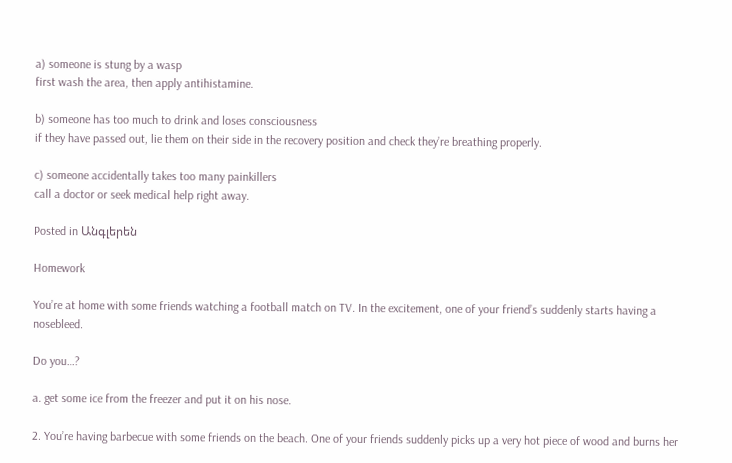a) someone is stung by a wasp
first wash the area, then apply antihistamine.

b) someone has too much to drink and loses consciousness
if they have passed out, lie them on their side in the recovery position and check they’re breathing properly.

c) someone accidentally takes too many painkillers
call a doctor or seek medical help right away.

Posted in Անգլերեն

Homework

You’re at home with some friends watching a football match on TV. In the excitement, one of your friend’s suddenly starts having a nosebleed.

Do you…?

a. get some ice from the freezer and put it on his nose.

2. You’re having barbecue with some friends on the beach. One of your friends suddenly picks up a very hot piece of wood and burns her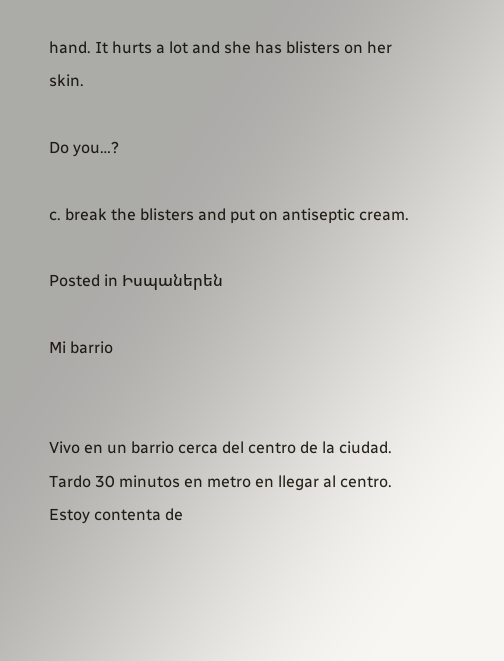hand. It hurts a lot and she has blisters on her skin.

Do you…?

c. break the blisters and put on antiseptic cream.

Posted in Իսպաներեն

Mi barrio


Vivo en un barrio cerca del centro de la ciudad. Tardo 30 minutos en metro en llegar al centro. Estoy contenta de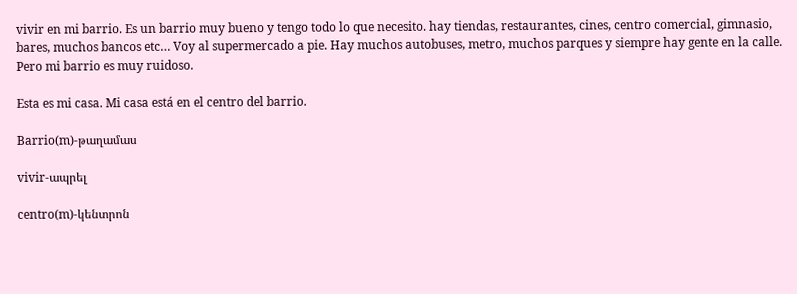vivir en mi barrio. Es un barrio muy bueno y tengo todo lo que necesito. hay tiendas, restaurantes, cines, centro comercial, gimnasio, bares, muchos bancos etc… Voy al supermercado a pie. Hay muchos autobuses, metro, muchos parques y siempre hay gente en la calle. Pero mi barrio es muy ruidoso.

Esta es mi casa. Mi casa está en el centro del barrio.

Barrio(m)-թաղամաս

vivir-ապրել

centro(m)-կենտրոն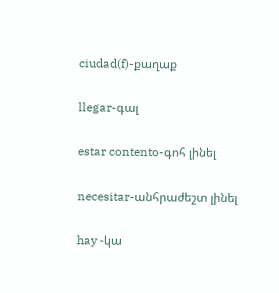ciudad(f)-քաղաք

llegar-գալ

estar contento-գոհ լինել

necesitar-անհրաժեշտ լինել

hay -կա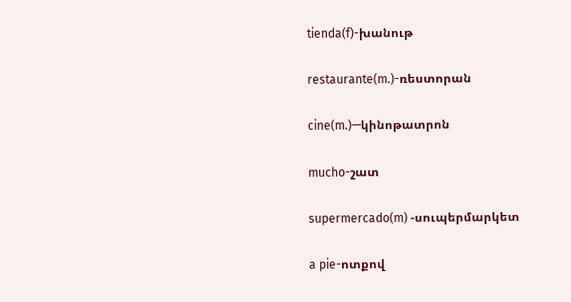tienda(f)-խանութ

restaurante(m.)-ռեստորան

cine(m.)—կինոթատրոն

mucho-շատ

supermercado(m) -սուպերմարկետ

a pie-ոտքով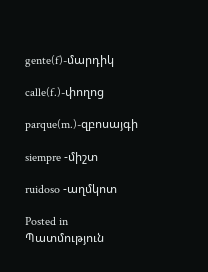gente(f)-մարդիկ

calle(f.)-փողոց

parque(m.)-զբոսայգի

siempre -միշտ

ruidoso -աղմկոտ

Posted in Պատմություն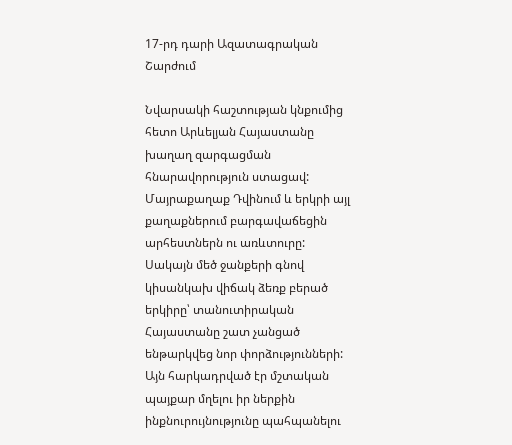17-րդ դարի Ազատագրական Շարժում

Նվարսակի հաշտության կնքումից հետո Արևելյան Հայաստանը խաղաղ զարգացման հնարավորություն ստացավ: Մայրաքաղաք Դվինում և երկրի այլ քաղաքներում բարգավաճեցին արհեստներն ու առևտուրը: Սակայն մեծ ջանքերի գնով կիսանկախ վիճակ ձեռք բերած երկիրը՝ տանուտիրական Հայաստանը շատ չանցած ենթարկվեց նոր փորձությունների: Այն հարկադրված էր մշտական պայքար մղելու իր ներքին ինքնուրույնությունը պահպանելու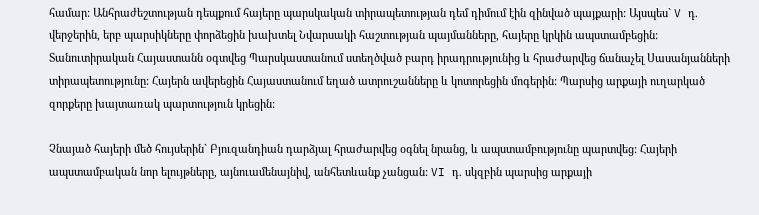համար: Անհրաժեշտության դեպքում հայերը պարսկական տիրապետության դեմ դիմում էին զինված պայքարի: Այսպես` V դ. վերջերին, երբ պարսիկները փորձեցին խախտել Նվարսակի հաշտության պայմանները, հայերը կրկին ապստամբեցին: Տանուտիրական Հայաստանն օգտվեց Պարսկաստանում ստեղծված բարդ իրադրությունից և հրաժարվեց ճանաչել Սասանյանների տիրապետությունը: Հայերն ավերեցին Հայաստանում եղած ատրուշանները և կոտորեցին մոգերին: Պարսից արքայի ուղարկած զորքերը խայտառակ պարտություն կրեցին:

Չնայած հայերի մեծ հույսերին` Բյուզանդիան դարձյալ հրաժարվեց օգնել նրանց, և ապստամբությունը պարտվեց: Հայերի ապստամբական նոր ելույթները, այնուամենայնիվ, անհետևանք չանցան: VI դ. սկզբին պարսից արքայի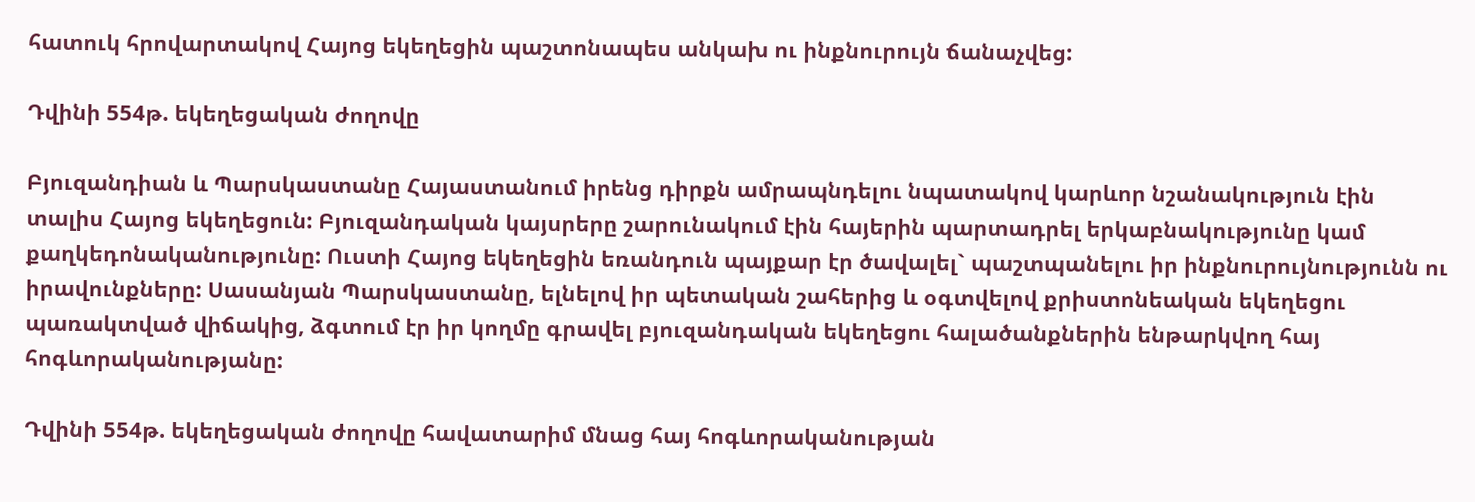հատուկ հրովարտակով Հայոց եկեղեցին պաշտոնապես անկախ ու ինքնուրույն ճանաչվեց:

Դվինի 554թ. եկեղեցական ժողովը

Բյուզանդիան և Պարսկաստանը Հայաստանում իրենց դիրքն ամրապնդելու նպատակով կարևոր նշանակություն էին տալիս Հայոց եկեղեցուն: Բյուզանդական կայսրերը շարունակում էին հայերին պարտադրել երկաբնակությունը կամ քաղկեդոնականությունը: Ուստի Հայոց եկեղեցին եռանդուն պայքար էր ծավալել` պաշտպանելու իր ինքնուրույնությունն ու իրավունքները: Սասանյան Պարսկաստանը, ելնելով իր պետական շահերից և օգտվելով քրիստոնեական եկեղեցու պառակտված վիճակից, ձգտում էր իր կողմը գրավել բյուզանդական եկեղեցու հալածանքներին ենթարկվող հայ հոգևորականությանը:

Դվինի 554թ. եկեղեցական ժողովը հավատարիմ մնաց հայ հոգևորականության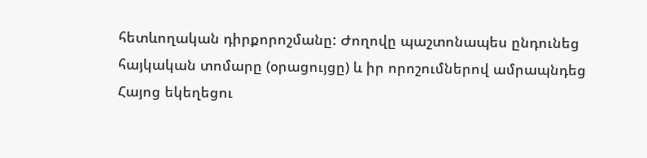հետևողական դիրքորոշմանը: Ժողովը պաշտոնապես ընդունեց հայկական տոմարը (օրացույցը) և իր որոշումներով ամրապնդեց Հայոց եկեղեցու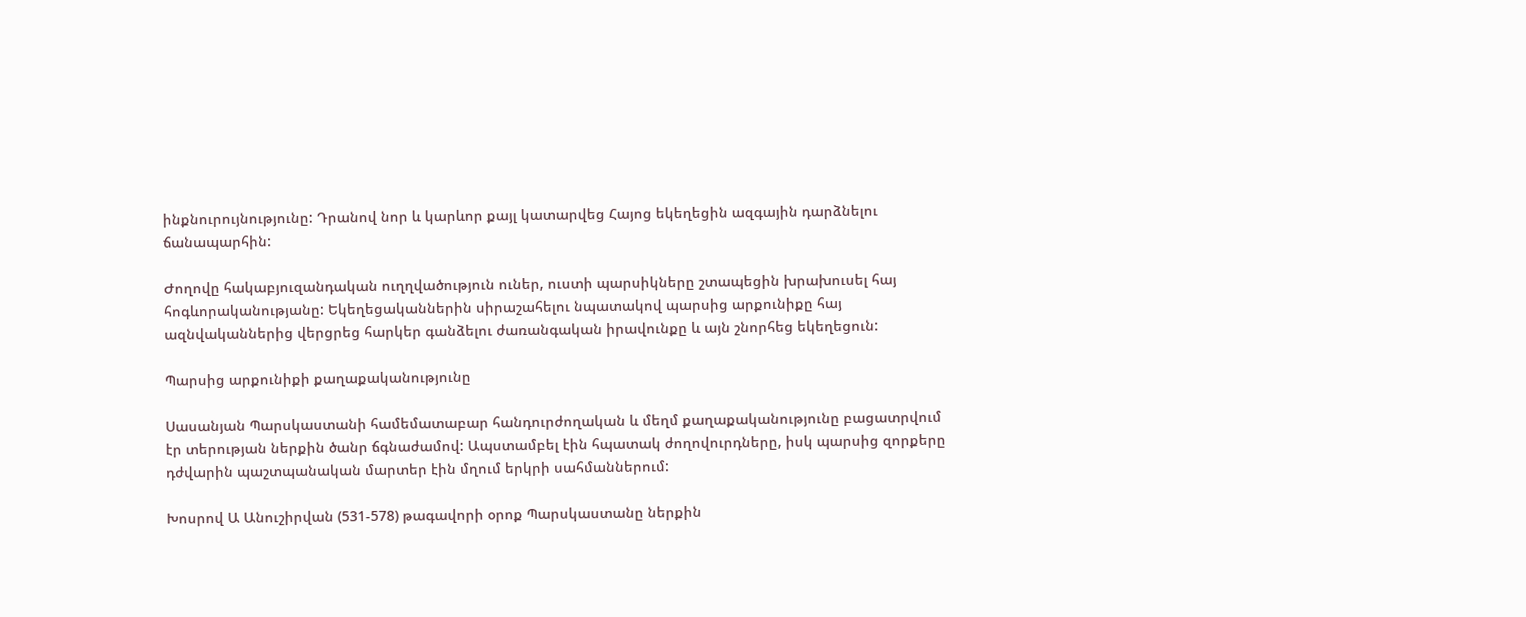ինքնուրույնությունը: Դրանով նոր և կարևոր քայլ կատարվեց Հայոց եկեղեցին ազգային դարձնելու ճանապարհին:

Ժողովը հակաբյուզանդական ուղղվածություն ուներ, ուստի պարսիկները շտապեցին խրախուսել հայ հոգևորականությանը: Եկեղեցականներին սիրաշահելու նպատակով պարսից արքունիքը հայ ազնվականներից վերցրեց հարկեր գանձելու ժառանգական իրավունքը և այն շնորհեց եկեղեցուն:

Պարսից արքունիքի քաղաքականությունը

Սասանյան Պարսկաստանի համեմատաբար հանդուրժողական և մեղմ քաղաքականությունը բացատրվում էր տերության ներքին ծանր ճգնաժամով: Ապստամբել էին հպատակ ժողովուրդները, իսկ պարսից զորքերը դժվարին պաշտպանական մարտեր էին մղում երկրի սահմաններում:

Խոսրով Ա Անուշիրվան (531-578) թագավորի օրոք Պարսկաստանը ներքին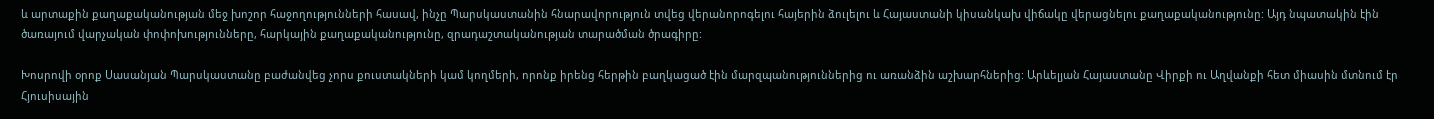և արտաքին քաղաքականության մեջ խոշոր հաջողությունների հասավ, ինչը Պարսկաստանին հնարավորություն տվեց վերանորոգելու հայերին ձուլելու և Հայաստանի կիսանկախ վիճակը վերացնելու քաղաքականությունը: Այդ նպատակին էին ծառայում վարչական փոփոխությունները, հարկային քաղաքականությունը, զրադաշտականության տարածման ծրագիրը:

Խոսրովի օրոք Սասանյան Պարսկաստանը բաժանվեց չորս քուստակների կամ կողմերի, որոնք իրենց հերթին բաղկացած էին մարզպանություններից ու առանձին աշխարհներից: Արևելյան Հայաստանը Վիրքի ու Աղվանքի հետ միասին մտնում էր Հյուսիսային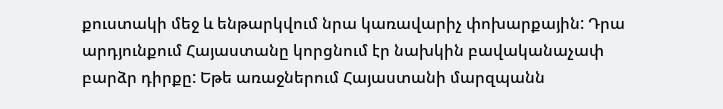քուստակի մեջ և ենթարկվում նրա կառավարիչ փոխարքային: Դրա արդյունքում Հայաստանը կորցնում էր նախկին բավականաչափ բարձր դիրքը: Եթե առաջներում Հայաստանի մարզպանն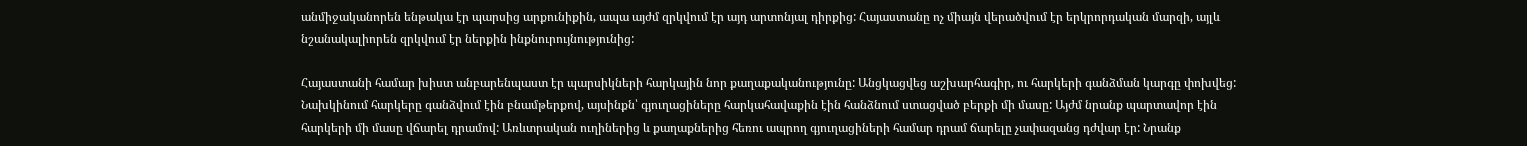անմիջականորեն ենթակա էր պարսից արքունիքին, ապա այժմ զրկվում էր այդ արտոնյալ դիրքից: Հայաստանը ոչ միայն վերածվում էր երկրորդական մարզի, այլև նշանակալիորեն զրկվում էր ներքին ինքնուրույնությունից:

Հայաստանի համար խիստ անբարենպաստ էր պարսիկների հարկային նոր քաղաքականությունը: Անցկացվեց աշխարհագիր, ու հարկերի գանձման կարգը փոխվեց: Նախկինում հարկերը գանձվում էին բնամթերքով, այսինքն՝ գյուղացիները հարկահավաքին էին հանձնում ստացված բերքի մի մասը: Այժմ նրանք պարտավոր էին հարկերի մի մասը վճարել դրամով: Առևտրական ուղիներից և քաղաքներից հեռու ապրող գյուղացիների համար դրամ ճարելը չափազանց դժվար էր: Նրանք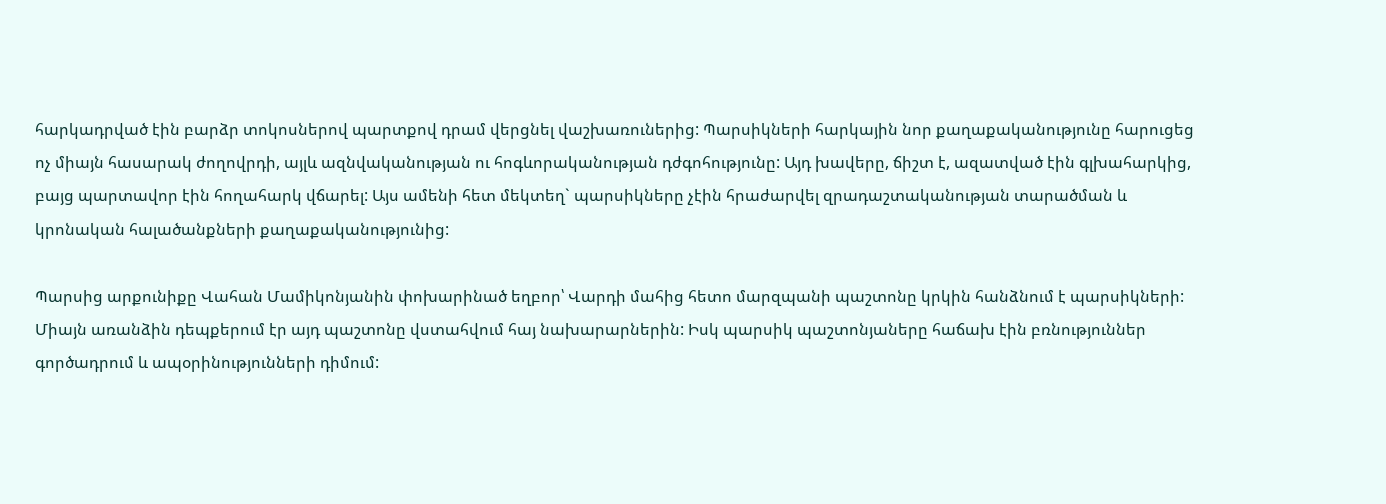հարկադրված էին բարձր տոկոսներով պարտքով դրամ վերցնել վաշխառուներից: Պարսիկների հարկային նոր քաղաքականությունը հարուցեց ոչ միայն հասարակ ժողովրդի, այլև ազնվականության ու հոգևորականության դժգոհությունը: Այդ խավերը, ճիշտ է, ազատված էին գլխահարկից, բայց պարտավոր էին հողահարկ վճարել: Այս ամենի հետ մեկտեղ` պարսիկները չէին հրաժարվել զրադաշտականության տարածման և կրոնական հալածանքների քաղաքականությունից:

Պարսից արքունիքը Վահան Մամիկոնյանին փոխարինած եղբոր՝ Վարդի մահից հետո մարզպանի պաշտոնը կրկին հանձնում է պարսիկների: Միայն առանձին դեպքերում էր այդ պաշտոնը վստահվում հայ նախարարներին: Իսկ պարսիկ պաշտոնյաները հաճախ էին բռնություններ գործադրում և ապօրինությունների դիմում: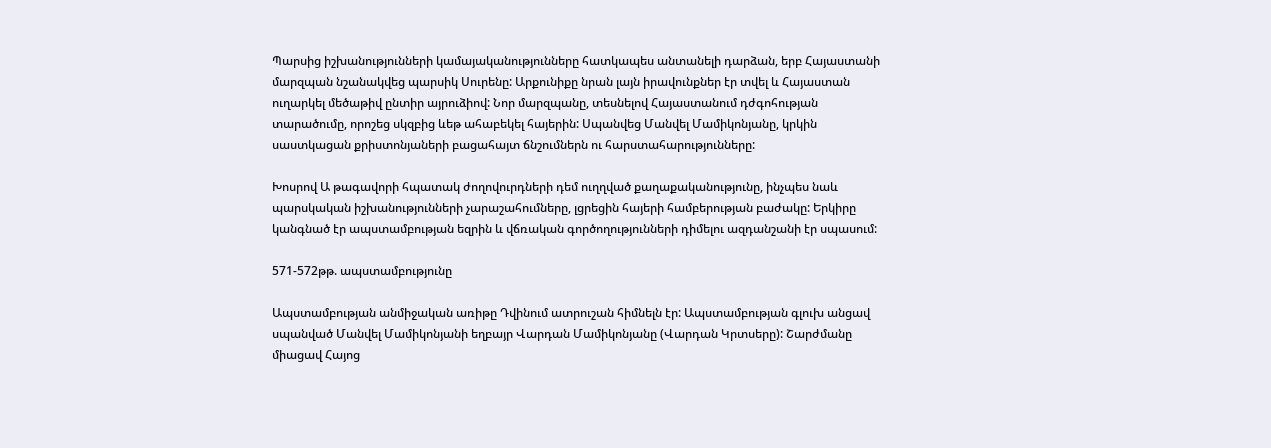Պարսից իշխանությունների կամայականությունները հատկապես անտանելի դարձան, երբ Հայաստանի մարզպան նշանակվեց պարսիկ Սուրենը: Արքունիքը նրան լայն իրավունքներ էր տվել և Հայաստան ուղարկել մեծաթիվ ընտիր այրուձիով: Նոր մարզպանը, տեսնելով Հայաստանում դժգոհության տարածումը, որոշեց սկզբից ևեթ ահաբեկել հայերին: Սպանվեց Մանվել Մամիկոնյանը, կրկին սաստկացան քրիստոնյաների բացահայտ ճնշումներն ու հարստահարությունները:

Խոսրով Ա թագավորի հպատակ ժողովուրդների դեմ ուղղված քաղաքականությունը, ինչպես նաև պարսկական իշխանությունների չարաշահումները, լցրեցին հայերի համբերության բաժակը: Երկիրը կանգնած էր ապստամբության եզրին և վճռական գործողությունների դիմելու ազդանշանի էր սպասում:

571-572թթ. ապստամբությունը

Ապստամբության անմիջական առիթը Դվինում ատրուշան հիմնելն էր: Ապստամբության գլուխ անցավ սպանված Մանվել Մամիկոնյանի եղբայր Վարդան Մամիկոնյանը (Վարդան Կրտսերը): Շարժմանը միացավ Հայոց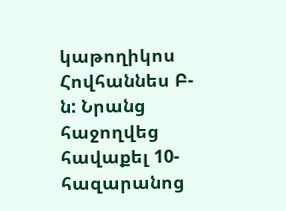կաթողիկոս Հովհաննես Բ-ն: Նրանց հաջողվեց հավաքել 10-հազարանոց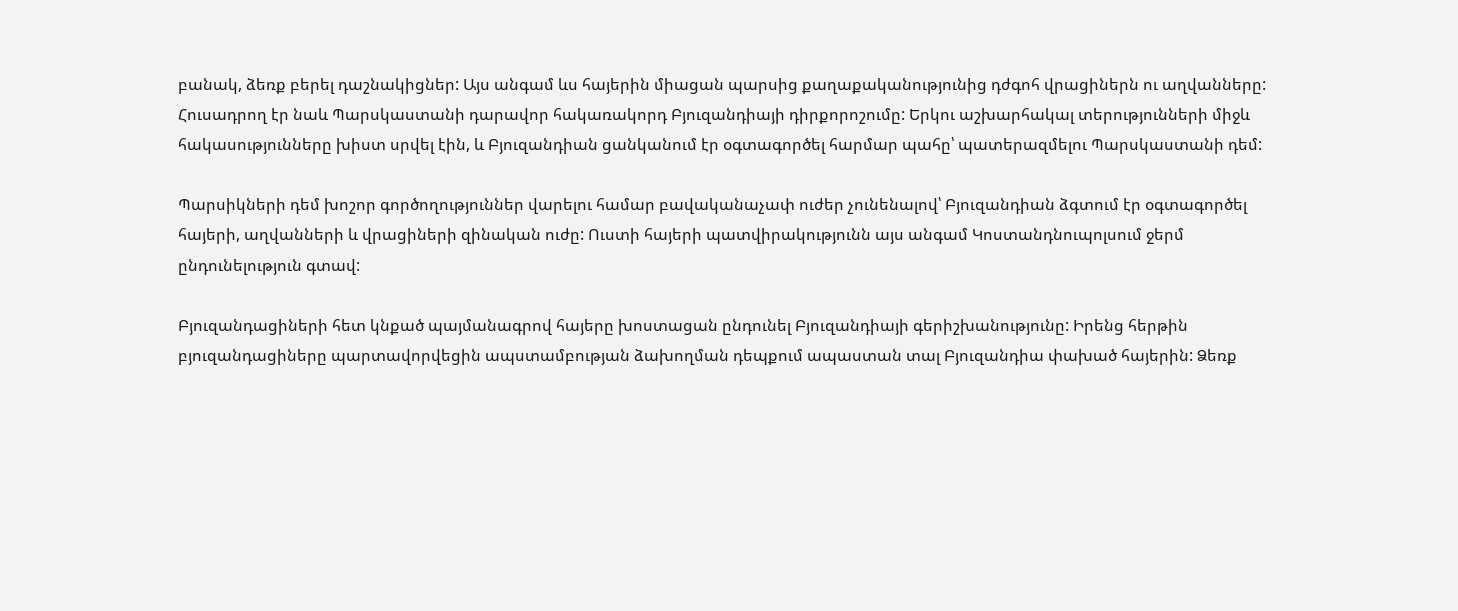բանակ, ձեռք բերել դաշնակիցներ: Այս անգամ ևս հայերին միացան պարսից քաղաքականությունից դժգոհ վրացիներն ու աղվանները: Հուսադրող էր նաև Պարսկաստանի դարավոր հակառակորդ Բյուզանդիայի դիրքորոշումը: Երկու աշխարհակալ տերությունների միջև հակասությունները խիստ սրվել էին, և Բյուզանդիան ցանկանում էր օգտագործել հարմար պահը՝ պատերազմելու Պարսկաստանի դեմ:

Պարսիկների դեմ խոշոր գործողություններ վարելու համար բավականաչափ ուժեր չունենալով՝ Բյուզանդիան ձգտում էր օգտագործել հայերի, աղվանների և վրացիների զինական ուժը: Ուստի հայերի պատվիրակությունն այս անգամ Կոստանդնուպոլսում ջերմ ընդունելություն գտավ:

Բյուզանդացիների հետ կնքած պայմանագրով հայերը խոստացան ընդունել Բյուզանդիայի գերիշխանությունը: Իրենց հերթին բյուզանդացիները պարտավորվեցին ապստամբության ձախողման դեպքում ապաստան տալ Բյուզանդիա փախած հայերին: Ձեռք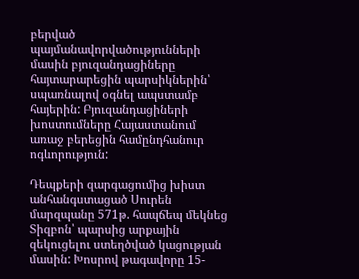բերված պայմանավորվածությունների մասին բյուզանդացիները հայտարարեցին պարսիկներին՝ սպառնալով օգնել ապստամբ հայերին: Բյուզանդացիների խոստումները Հայաստանում առաջ բերեցին համընդհանուր ոգևորություն:

Դեպքերի զարգացումից խիստ անհանգստացած Սուրեն մարզպանը 571թ. հապճեպ մեկնեց Տիզբոն՝ պարսից արքային զեկուցելու ստեղծված կացության մասին: Խոսրով թագավորը 15-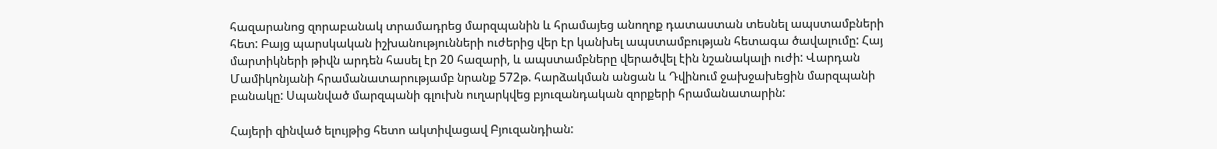հազարանոց զորաբանակ տրամադրեց մարզպանին և հրամայեց անողոք դատաստան տեսնել ապստամբների հետ: Բայց պարսկական իշխանությունների ուժերից վեր էր կանխել ապստամբության հետագա ծավալումը: Հայ մարտիկների թիվն արդեն հասել էր 20 հազարի, և ապստամբները վերածվել էին նշանակալի ուժի: Վարդան Մամիկոնյանի հրամանատարությամբ նրանք 572թ. հարձակման անցան և Դվինում ջախջախեցին մարզպանի բանակը: Սպանված մարզպանի գլուխն ուղարկվեց բյուզանդական զորքերի հրամանատարին:

Հայերի զինված ելույթից հետո ակտիվացավ Բյուզանդիան: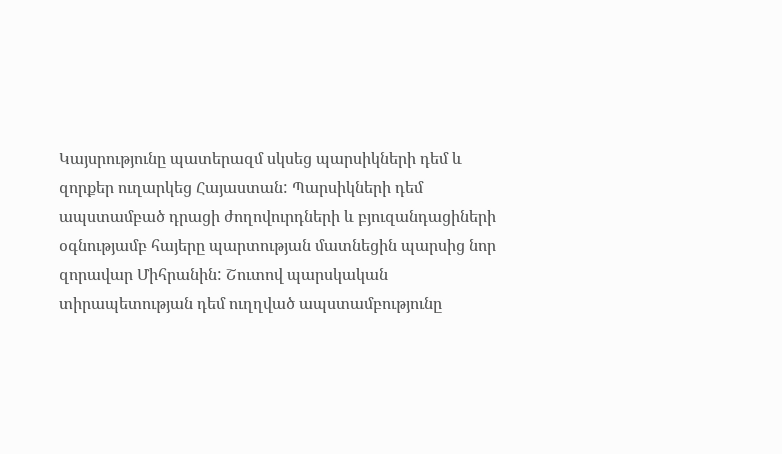Կայսրությունը պատերազմ սկսեց պարսիկների դեմ և զորքեր ուղարկեց Հայաստան: Պարսիկների դեմ ապստամբած դրացի ժողովուրդների և բյուզանդացիների օգնությամբ հայերը պարտության մատնեցին պարսից նոր զորավար Միհրանին: Շուտով պարսկական տիրապետության դեմ ուղղված ապստամբությունը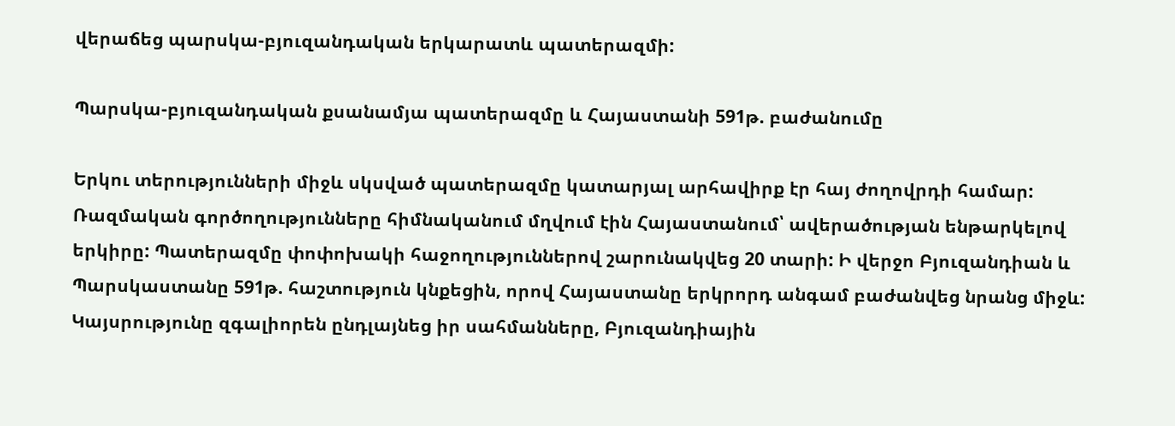վերաճեց պարսկա-բյուզանդական երկարատև պատերազմի:

Պարսկա-բյուզանդական քսանամյա պատերազմը և Հայաստանի 591թ. բաժանումը

Երկու տերությունների միջև սկսված պատերազմը կատարյալ արհավիրք էր հայ ժողովրդի համար: Ռազմական գործողությունները հիմնականում մղվում էին Հայաստանում՝ ավերածության ենթարկելով երկիրը: Պատերազմը փոփոխակի հաջողություններով շարունակվեց 20 տարի: Ի վերջո Բյուզանդիան և Պարսկաստանը 591թ. հաշտություն կնքեցին, որով Հայաստանը երկրորդ անգամ բաժանվեց նրանց միջև: Կայսրությունը զգալիորեն ընդլայնեց իր սահմանները, Բյուզանդիային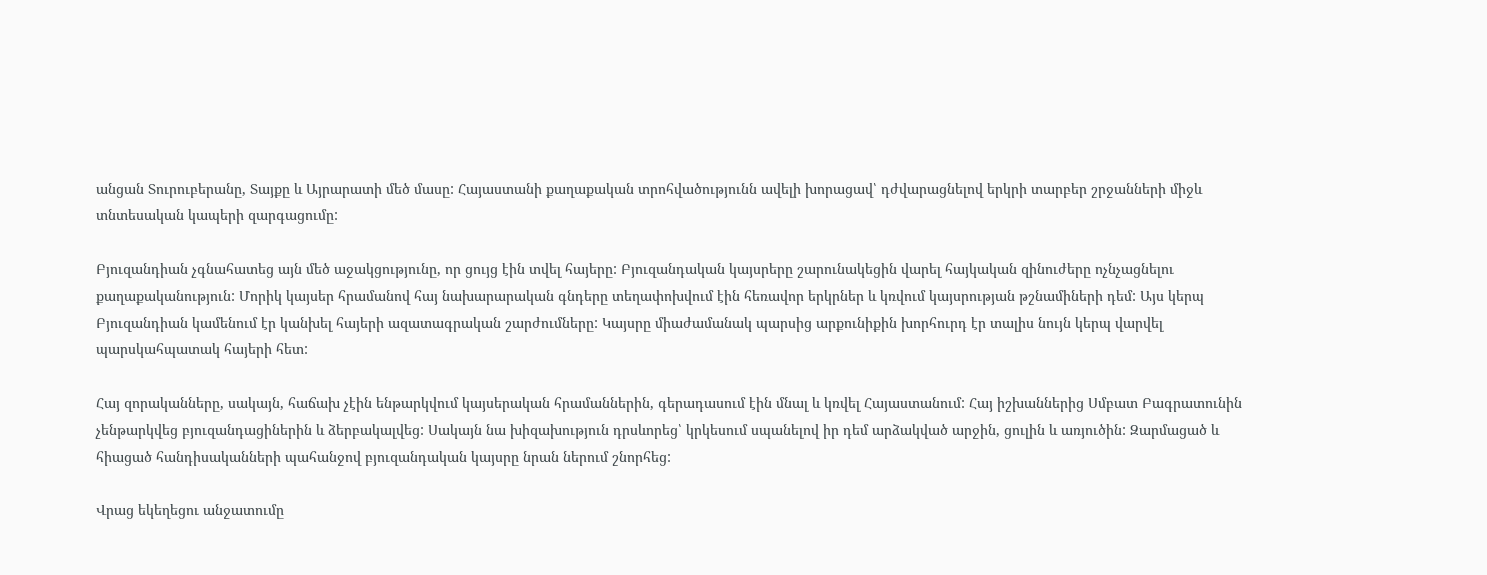անցան Տուրուբերանը, Տայքը և Այրարատի մեծ մասը: Հայաստանի քաղաքական տրոհվածությունն ավելի խորացավ՝ դժվարացնելով երկրի տարբեր շրջանների միջև տնտեսական կապերի զարգացումը:

Բյուզանդիան չգնահատեց այն մեծ աջակցությունը, որ ցույց էին տվել հայերը: Բյուզանդական կայսրերը շարունակեցին վարել հայկական զինուժերը ոչնչացնելու քաղաքականություն: Մորիկ կայսեր հրամանով հայ նախարարական գնդերը տեղափոխվում էին հեռավոր երկրներ և կռվում կայսրության թշնամիների դեմ: Այս կերպ Բյուզանդիան կամենում էր կանխել հայերի ազատագրական շարժումները: Կայսրը միաժամանակ պարսից արքունիքին խորհուրդ էր տալիս նույն կերպ վարվել պարսկահպատակ հայերի հետ:

Հայ զորականները, սակայն, հաճախ չէին ենթարկվում կայսերական հրամաններին, գերադասում էին մնալ և կռվել Հայաստանում: Հայ իշխաններից Սմբատ Բագրատունին չենթարկվեց բյուզանդացիներին և ձերբակալվեց: Սակայն նա խիզախություն դրսևորեց՝ կրկեսում սպանելով իր դեմ արձակված արջին, ցուլին և առյուծին: Զարմացած և հիացած հանդիսականների պահանջով բյուզանդական կայսրը նրան ներում շնորհեց:

Վրաց եկեղեցու անջատումը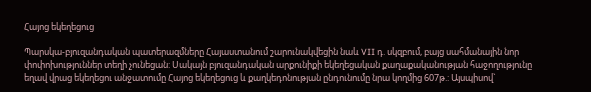Հայոց եկեղեցուց

Պարսկա-բյուզանդական պատերազմները Հայաստանում շարունակվեցին նաև VII դ. սկզբում, բայց սահմանային նոր փոփոխություններ տեղի չունեցան: Սակայն բյուզանդական արքունիքի եկեղեցական քաղաքականության հաջողությունը եղավ վրաց եկեղեցու անջատումը Հայոց եկեղեցուց և քաղկեդոնության ընդունումը նրա կողմից 607թ.: Այսպիսով`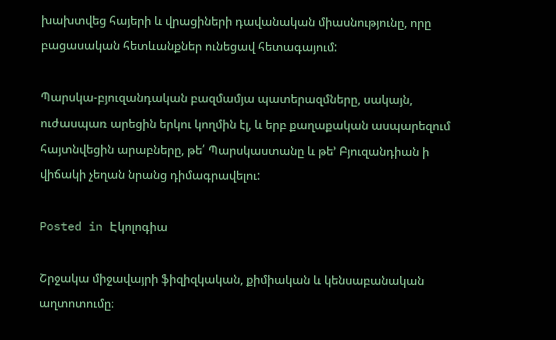խախտվեց հայերի և վրացիների դավանական միասնությունը, որը բացասական հետևանքներ ունեցավ հետագայում:

Պարսկա-բյուզանդական բազմամյա պատերազմները, սակայն, ուժասպառ արեցին երկու կողմին էլ, և երբ քաղաքական ասպարեզում հայտնվեցին արաբները, թե՛ Պարսկաստանը և թե’ Բյուզանդիան ի վիճակի չեղան նրանց դիմագրավելու:

Posted in Էկոլոգիա

Շրջակա միջավայրի ֆիզիզկական, քիմիական և կենսաբանական աղտոտումը։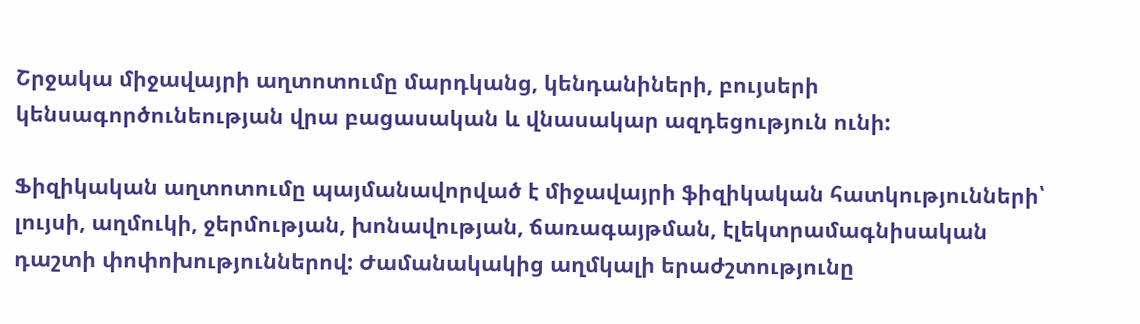Շրջակա միջավայրի աղտոտումը մարդկանց, կենդանիների, բույսերի կենսագործունեության վրա բացասական և վնասակար ազդեցություն ունի:

Ֆիզիկական աղտոտումը պայմանավորված է միջավայրի ֆիզիկական հատկությունների՝ լույսի, աղմուկի, ջերմության, խոնավության, ճառագայթման, էլեկտրամագնիսական դաշտի փոփոխություններով: Ժամանակակից աղմկալի երաժշտությունը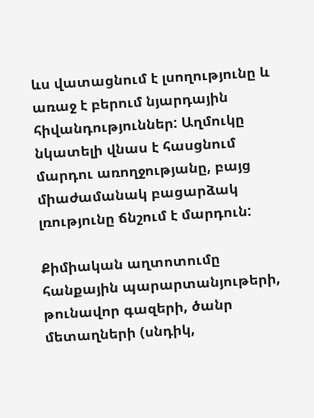ևս վատացնում է լսողությունը և առաջ է բերում նյարդային հիվանդություններ: Աղմուկը նկատելի վնաս է հասցնում մարդու առողջությանը, բայց միաժամանակ բացարձակ լռությունը ճնշում է մարդուն:

Քիմիական աղտոտումը հանքային պարարտանյութերի, թունավոր գազերի, ծանր մետաղների (սնդիկ,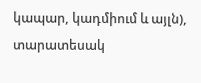կապար, կադմիում և այլն), տարատեսակ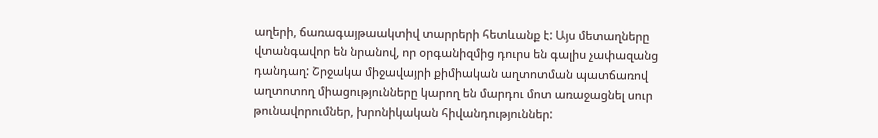աղերի, ճառագայթաակտիվ տարրերի հետևանք է: Այս մետաղները վտանգավոր են նրանով, որ օրգանիզմից դուրս են գալիս չափազանց դանդաղ: Շրջակա միջավայրի քիմիական աղտոտման պատճառով աղտոտող միացությունները կարող են մարդու մոտ առաջացնել սուր թունավորումներ, խրոնիկական հիվանդություններ: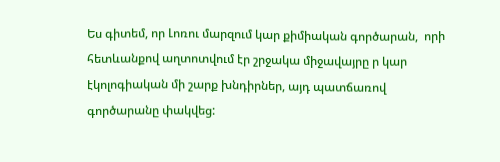Ես գիտեմ, որ Լոռու մարզում կար քիմիական գործարան,  որի հետևանքով աղտոտվում էր շրջակա միջավայրը ր կար էկոլոգիական մի շարք խնդիրներ, այդ պատճառով գործարանը փակվեց: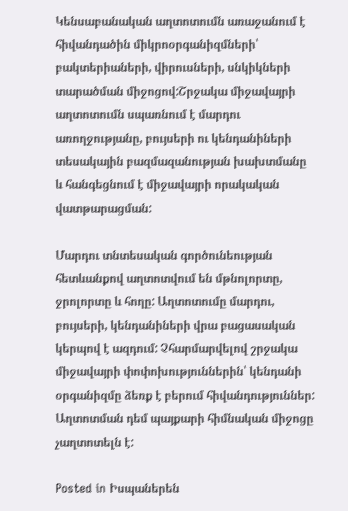Կենսաբանական աղտոտումն առաջանում է հիվանդածին միկրոօրգանիզմների՝ բակտերիաների, վիրուսների, սնկիկների տարածման միջոցով:Շրջակա միջավայրի աղտոտումն սպառնում է մարդու առողջությանը, բույսերի ու կենդանիների տեսակային բազմազանության խախտմանը և հանգեցնում է միջավայրի որակական վատթարացման:

Մարդու տնտեսական գործունեության հետևանքով աղտոտվում են մթնոլորտը, ջրոլորտը և հողը: Աղտոտումը մարդու, բույսերի, կենդանիների վրա բացասական կերպով է ազդում: Չհարմարվելով շրջակա միջավայրի փոփոխություններին՝ կենդանի օրգանիզմը ձեռք է բերում հիվանդություններ: Աղտոտման դեմ պայքարի հիմնական միջոցը չաղտոտելն է:

Posted in Իսպաներեն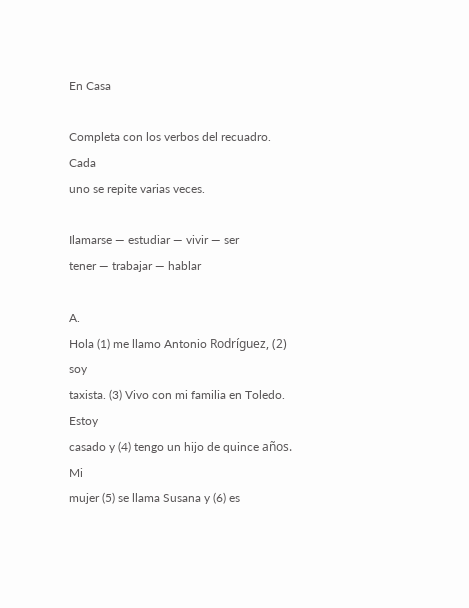En Casa

Completa con los verbos del recuadro. Cada
uno se repite varias veces.

Ilamarse — estudiar — vivir — ser
tener — trabajar — hablar

A.
Hola (1) me llamo Antonio Rodríguez, (2) soy
taxista. (3) Vivo con mi familia en Toledo. Estoy
casado y (4) tengo un hijo de quince años. Mi
mujer (5) se llama Susana y (6) es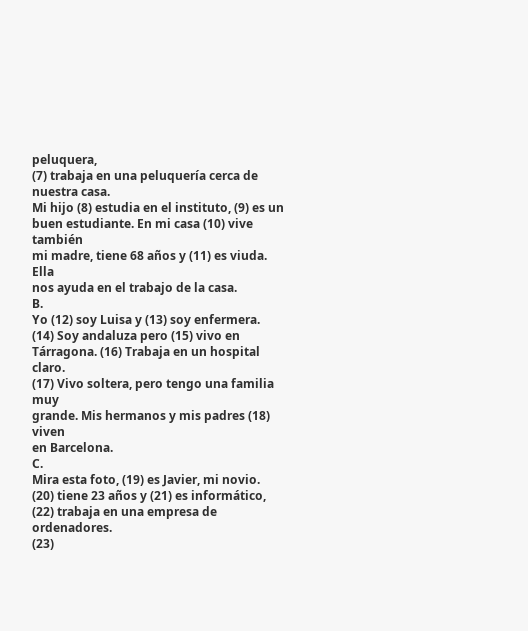peluquera,
(7) trabaja en una peluquería cerca de nuestra casa.
Mi hijo (8) estudia en el instituto, (9) es un
buen estudiante. En mi casa (10) vive también
mi madre, tiene 68 años y (11) es viuda. Ella
nos ayuda en el trabajo de la casa.
B.
Yo (12) soy Luisa y (13) soy enfermera.
(14) Soy andaluza pero (15) vivo en
Tárragona. (16) Trabaja en un hospital claro.
(17) Vivo soltera, pero tengo una familia muy
grande. Mis hermanos y mis padres (18) viven
en Barcelona.
C.
Mira esta foto, (19) es Javier, mi novio.
(20) tiene 23 años y (21) es informático,
(22) trabaja en una empresa de ordenadores.
(23)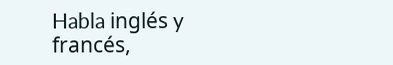Habla inglés y francés,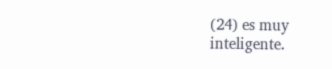(24) es muy
inteligente.